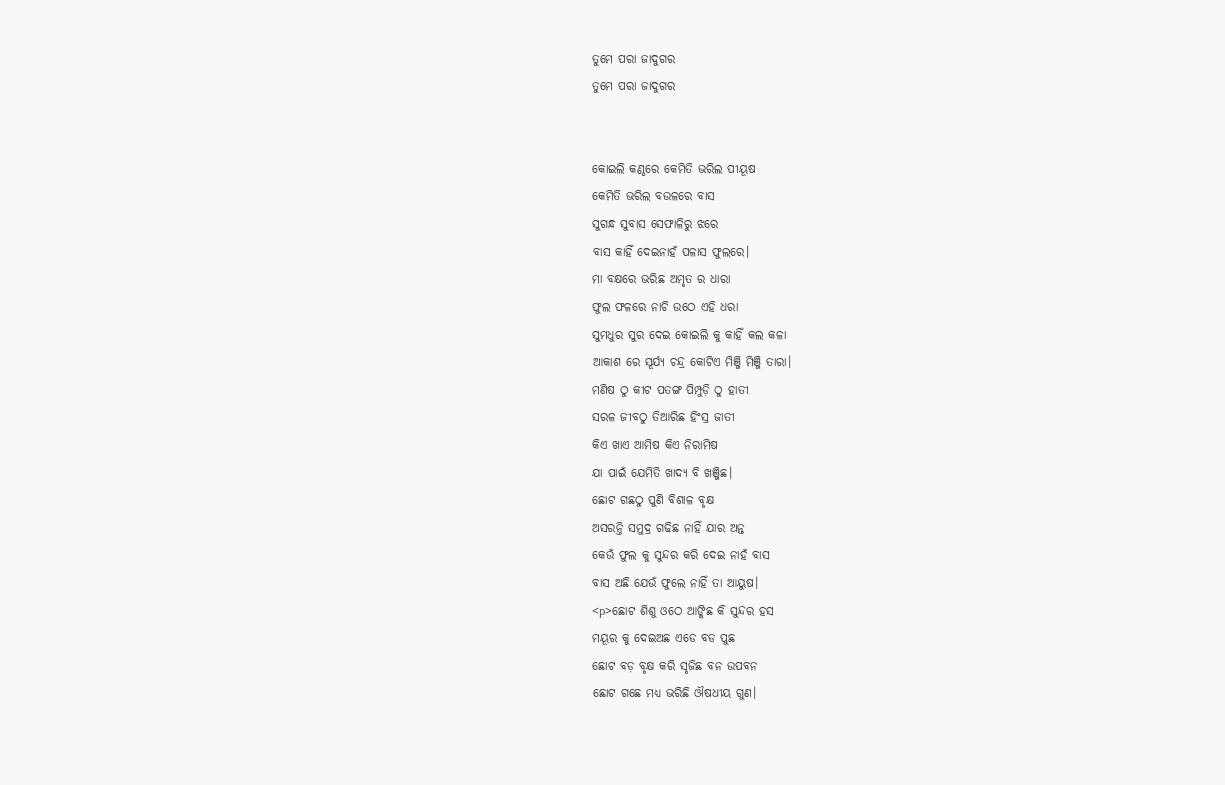ତୁମେ ପରା ଜାଦୁଗର
ତୁମେ ପରା ଜାଦୁଗର


କୋଇଲି କଣ୍ଠରେ କେମିତି ଭରିଲ ପୀୟୂଷ
କେମିତି ଭରିଲ ବଉଳରେ ବାସ
ସୁଗନ୍ଧ ସୁବାସ ସେଫାଳିରୁ ଝରେ
ବାସ କାହିଁ ଦେଇନାହଁ ପଳାସ ଫୁଲରେ।
ମା ବକ୍ଷରେ ଭରିଛ ଅମୃତ ର ଧାରା
ଫୁଲ ଫଳରେ ନାଚି ଉଠେ ଏହି ଧରା
ସୁମଧୁର ସୁର ଦେଇ କୋଇଲି କୁ କାହିଁ କଲ କଳା
ଆକାଶ ରେ ସୂର୍ଯ୍ୟ ଚନ୍ଦ୍ର କୋଟିଏ ମିଞ୍ଜି ମିଞ୍ଜି ତାରା।
ମଣିଷ ଠୁ କୀଟ ପତଙ୍ଗ ପିମ୍ପୁଡ଼ି ଠୁ ହାତୀ
ସରଳ ଜୀବଠୁ ତିଆରିଛ ହିଂସ୍ର ଜାତୀ
କିଏ ଖାଏ ଆମିଷ କିଏ ନିରାମିଷ
ଯା ପାଇଁ ଯେମିତି ଖାଦ୍ୟ ବି ଖଞ୍ଜିଛ।
ଛୋଟ ଗଛଠୁ ପୁଣି ବିଶାଳ ବୃକ୍ଷ
ଅସରନ୍ତି ସମୁଦ୍ର ଗଢିଛ ନାହିଁ ଯାର ଅନ୍ତ
କେଉଁ ଫୁଲ କୁ ସୁନ୍ଦର କରି ଦେଇ ନାହଁ ବାସ
ବାସ ଅଛି ଯେଉଁ ଫୁଲେ ନାହିଁ ତା ଆୟୁଷ।
<p>ଛୋଟ ଶିଶୁ ଓଠେ ଆଙ୍କିଛ କି ସୁନ୍ଦର ହସ
ମୟୂର କୁ ଦେଇଅଛ ଏଡେ ବଡ ପୁଛ
ଛୋଟ ବଡ଼ ବୃକ୍ଷ କରି ସୃଜିଛ ବନ ଉପବନ
ଛୋଟ ଗଛେ ମଧ୍ୟ ଭରିଛି ଔଷଧୀୟ ଗୁଣ।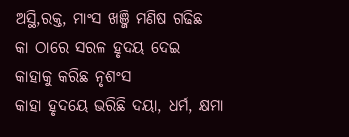ଅସ୍ଥି,ରକ୍ତ, ମାଂସ ଖଞ୍ଜି ମଣିଷ ଗଢିଛ
କା ଠାରେ ସରଳ ହୃଦୟ ଦେଇ
କାହାକୁ କରିଛ ନୃଶଂସ
କାହା ହୃଦୟେ ଭରିଛି ଦୟା, ଧର୍ମ, କ୍ଷମା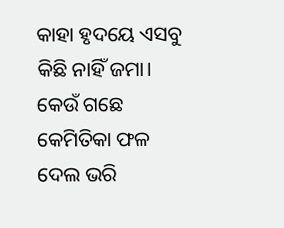କାହା ହୃଦୟେ ଏସବୁ କିଛି ନାହିଁ ଜମା।
କେଉଁ ଗଛେ କେମିତିକା ଫଳ ଦେଲ ଭରି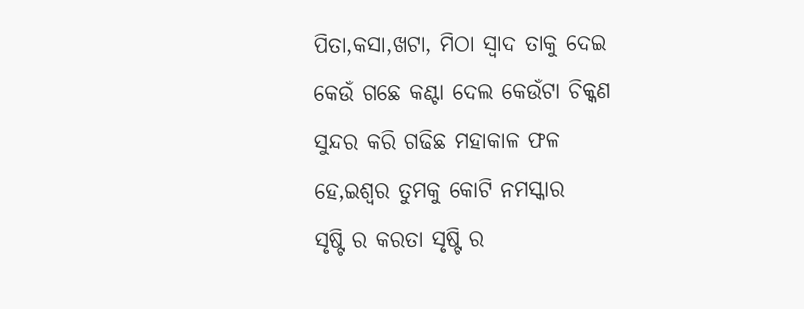ପିତା,କସା,ଖଟା, ମିଠା ସ୍ଵାଦ ତାକୁ ଦେଇ
କେଉଁ ଗଛେ କଣ୍ଟା ଦେଲ କେଉଁଟା ଚିକ୍କଣ
ସୁନ୍ଦର କରି ଗଢିଛ ମହାକାଳ ଫଳ
ହେ,ଇଶ୍ଵର ତୁମକୁ କୋଟି ନମସ୍କାର
ସୃଷ୍ଟି ର କରତା ସୃଷ୍ଟି ର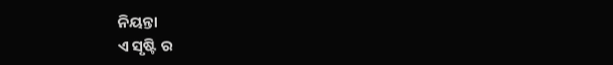ନିୟନ୍ତା
ଏ ସୃଷ୍ଟି ର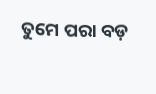ତୁମେ ପରା ବଡ଼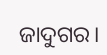ଜାଦୁଗର।